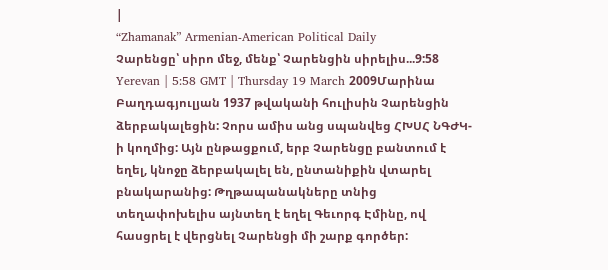|
“Zhamanak” Armenian-American Political Daily
Չարենցը՝ սիրո մեջ, մենք՝ Չարենցին սիրելիս...9:58 Yerevan | 5:58 GMT | Thursday 19 March 2009Մարինա Բաղդագյուլյան 1937 թվականի հուլիսին Չարենցին ձերբակալեցին: Չորս ամիս անց սպանվեց ՀԽՍՀ ՆԳԺԿ-ի կողմից: Այն ընթացքում, երբ Չարենցը բանտում է եղել, կնոջը ձերբակալել են, ընտանիքին վտարել բնակարանից: Թղթապանակները տնից տեղափոխելիս այնտեղ է եղել Գեւորգ Էմինը, ով հասցրել է վերցնել Չարենցի մի շարք գործեր: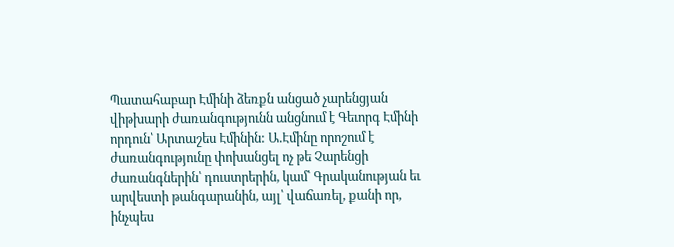Պատահաբար Էմինի ձեռքն անցած չարենցյան վիթխարի ժառանգությունն անցնում է Գեւորգ Էմինի որդուն՝ Արտաշես Էմինին: Ա.Էմինը որոշում է ժառանգությունը փոխանցել ոչ թե Չարենցի ժառանգներին՝ դուստրերին, կամ՝ Գրականության եւ արվեստի թանգարանին, այլ՝ վաճառել, քանի որ, ինչպես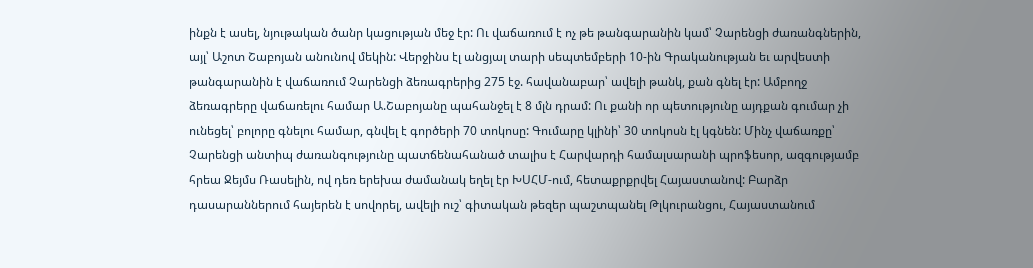ինքն է ասել, նյութական ծանր կացության մեջ էր: Ու վաճառում է ոչ թե թանգարանին կամ՝ Չարենցի ժառանգներին, այլ՝ Աշոտ Շաբոյան անունով մեկին: Վերջինս էլ անցյալ տարի սեպտեմբերի 10-ին Գրականության եւ արվեստի թանգարանին է վաճառում Չարենցի ձեռագրերից 275 էջ. հավանաբար՝ ավելի թանկ, քան գնել էր: Ամբողջ ձեռագրերը վաճառելու համար Ա.Շաբոյանը պահանջել է 8 մլն դրամ: Ու քանի որ պետությունը այդքան գումար չի ունեցել՝ բոլորը գնելու համար, գնվել է գործերի 70 տոկոսը: Գումարը կլինի՝ 30 տոկոսն էլ կգնեն: Մինչ վաճառքը՝ Չարենցի անտիպ ժառանգությունը պատճենահանած տալիս է Հարվարդի համալսարանի պրոֆեսոր, ազգությամբ հրեա Ջեյմս Ռասելին, ով դեռ երեխա ժամանակ եղել էր ԽՍՀՄ-ում, հետաքրքրվել Հայաստանով: Բարձր դասարաններում հայերեն է սովորել, ավելի ուշ՝ գիտական թեզեր պաշտպանել Թլկուրանցու, Հայաստանում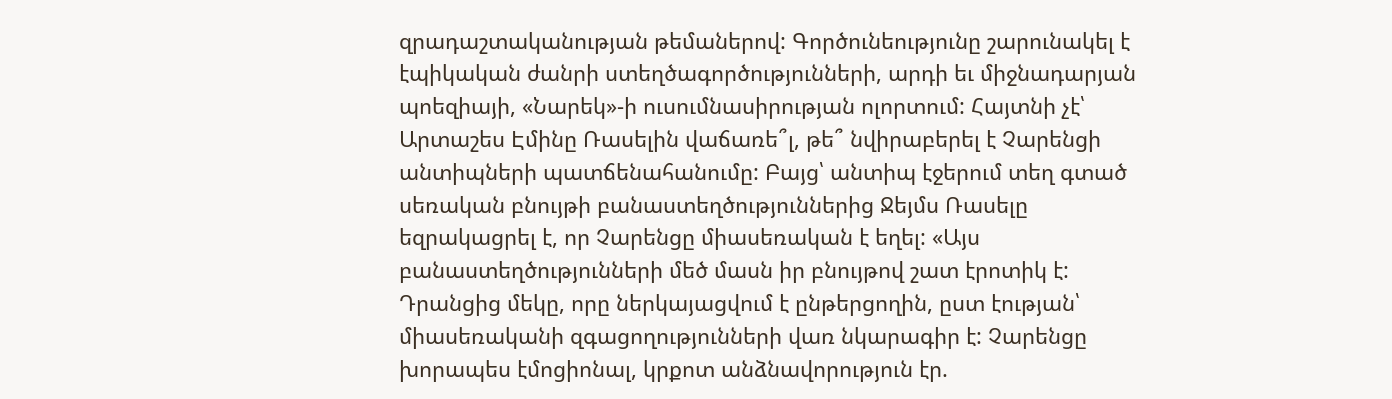զրադաշտականության թեմաներով: Գործունեությունը շարունակել է էպիկական ժանրի ստեղծագործությունների, արդի եւ միջնադարյան պոեզիայի, «Նարեկ»-ի ուսումնասիրության ոլորտում: Հայտնի չէ՝ Արտաշես Էմինը Ռասելին վաճառե՞լ, թե՞ նվիրաբերել է Չարենցի անտիպների պատճենահանումը: Բայց՝ անտիպ էջերում տեղ գտած սեռական բնույթի բանաստեղծություններից Ջեյմս Ռասելը եզրակացրել է, որ Չարենցը միասեռական է եղել: «Այս բանաստեղծությունների մեծ մասն իր բնույթով շատ էրոտիկ է: Դրանցից մեկը, որը ներկայացվում է ընթերցողին, ըստ էության՝ միասեռականի զգացողությունների վառ նկարագիր է: Չարենցը խորապես էմոցիոնալ, կրքոտ անձնավորություն էր.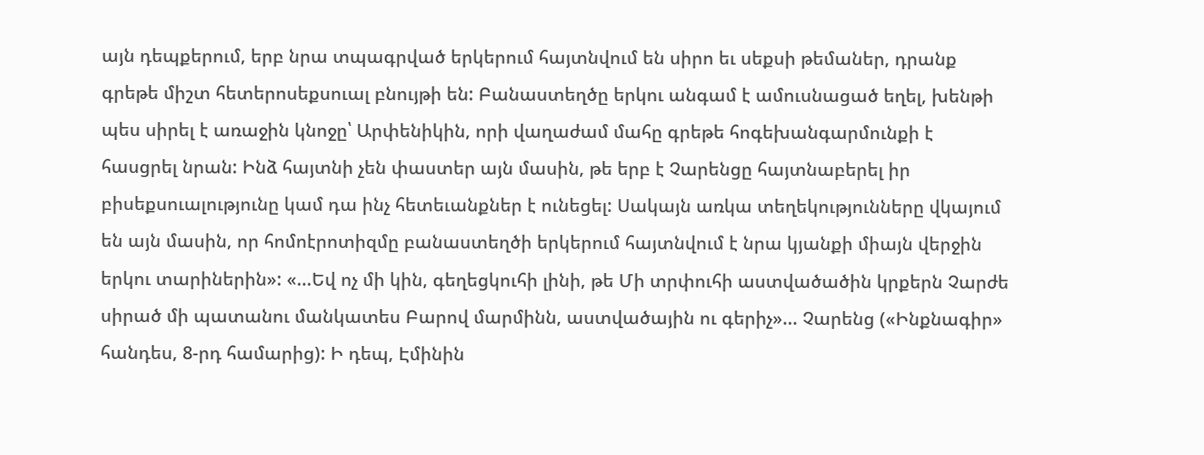այն դեպքերում, երբ նրա տպագրված երկերում հայտնվում են սիրո եւ սեքսի թեմաներ, դրանք գրեթե միշտ հետերոսեքսուալ բնույթի են: Բանաստեղծը երկու անգամ է ամուսնացած եղել, խենթի պես սիրել է առաջին կնոջը՝ Արփենիկին, որի վաղաժամ մահը գրեթե հոգեխանգարմունքի է հասցրել նրան: Ինձ հայտնի չեն փաստեր այն մասին, թե երբ է Չարենցը հայտնաբերել իր բիսեքսուալությունը կամ դա ինչ հետեւանքներ է ունեցել: Սակայն առկա տեղեկությունները վկայում են այն մասին, որ հոմոէրոտիզմը բանաստեղծի երկերում հայտնվում է նրա կյանքի միայն վերջին երկու տարիներին»: «...Եվ ոչ մի կին, գեղեցկուհի լինի, թե Մի տրփուհի աստվածածին կրքերն Չարժե սիրած մի պատանու մանկատես Բարով մարմինն, աստվածային ու գերիչ»... Չարենց («Ինքնագիր» հանդես, 8-րդ համարից): Ի դեպ, Էմինին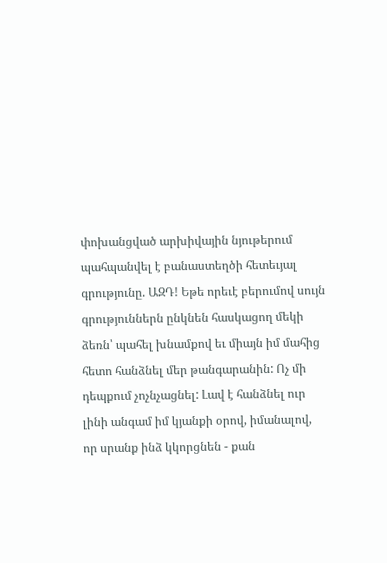փոխանցված արխիվային նյութերում պահպանվել է բանաստեղծի հետեւյալ գրությունը. ԱԶԴ! Եթե որեւէ բերումով սույն գրություններն ընկնեն հասկացող մեկի ձեռն՝ պահել խնամքով եւ միայն իմ մահից հետո հանձնել մեր թանգարանին: Ոչ մի դեպքում չոչնչացնել: Լավ է հանձնել ուր լինի անգամ իմ կյանքի օրով, իմանալով, որ սրանք ինձ կկորցնեն - քան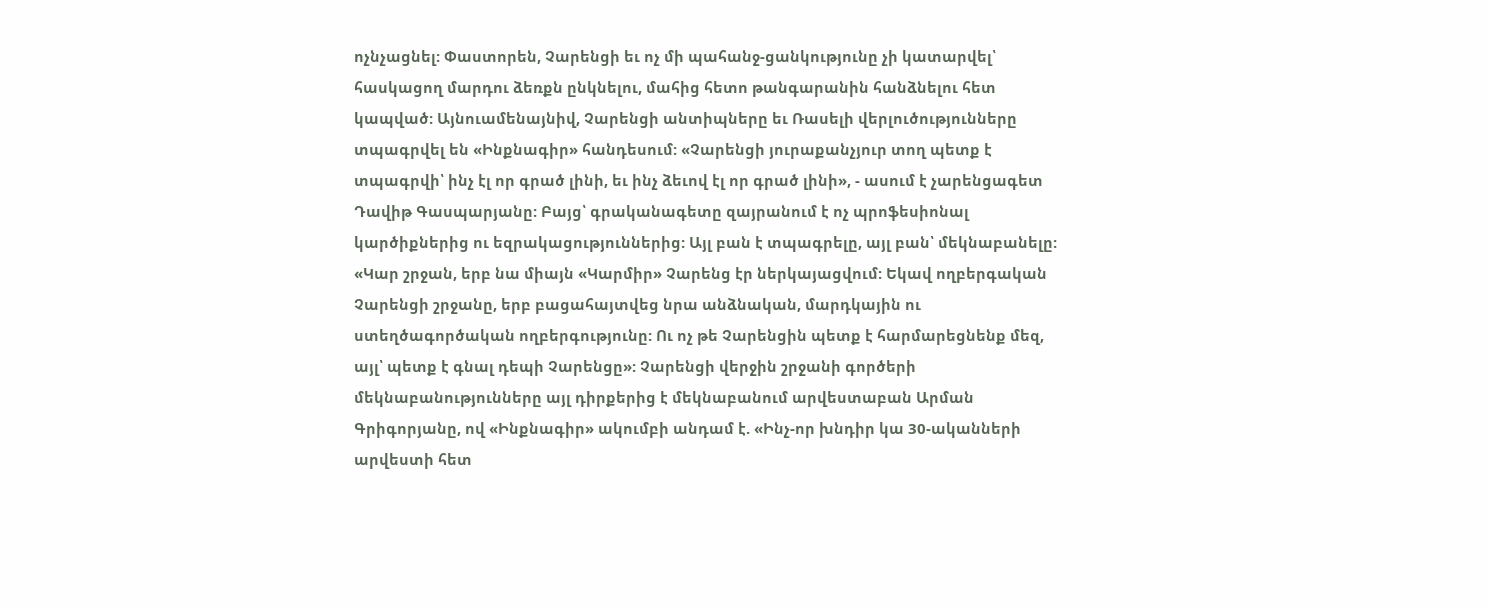ոչնչացնել: Փաստորեն, Չարենցի եւ ոչ մի պահանջ-ցանկությունը չի կատարվել՝ հասկացող մարդու ձեռքն ընկնելու, մահից հետո թանգարանին հանձնելու հետ կապված: Այնուամենայնիվ, Չարենցի անտիպները եւ Ռասելի վերլուծությունները տպագրվել են «Ինքնագիր» հանդեսում: «Չարենցի յուրաքանչյուր տող պետք է տպագրվի՝ ինչ էլ որ գրած լինի, եւ ինչ ձեւով էլ որ գրած լինի», - ասում է չարենցագետ Դավիթ Գասպարյանը: Բայց՝ գրականագետը զայրանում է ոչ պրոֆեսիոնալ կարծիքներից ու եզրակացություններից: Այլ բան է տպագրելը, այլ բան՝ մեկնաբանելը: «Կար շրջան, երբ նա միայն «Կարմիր» Չարենց էր ներկայացվում: Եկավ ողբերգական Չարենցի շրջանը, երբ բացահայտվեց նրա անձնական, մարդկային ու ստեղծագործական ողբերգությունը: Ու ոչ թե Չարենցին պետք է հարմարեցնենք մեզ, այլ՝ պետք է գնալ դեպի Չարենցը»: Չարենցի վերջին շրջանի գործերի մեկնաբանությունները այլ դիրքերից է մեկնաբանում արվեստաբան Արման Գրիգորյանը, ով «Ինքնագիր» ակումբի անդամ է. «Ինչ-որ խնդիր կա 30-ականների արվեստի հետ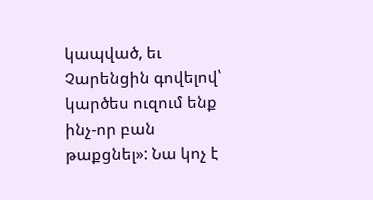կապված, եւ Չարենցին գովելով՝ կարծես ուզում ենք ինչ-որ բան թաքցնել»: Նա կոչ է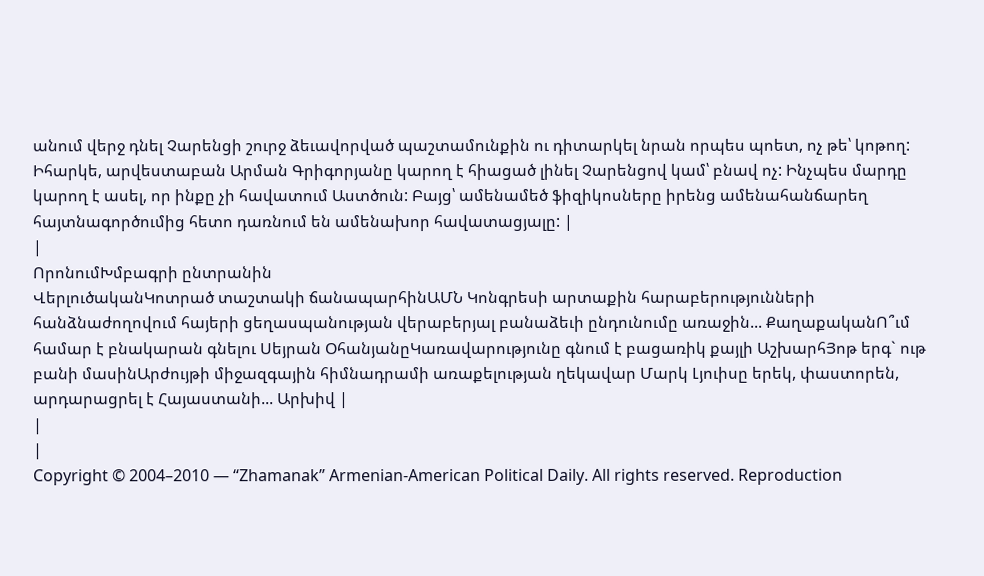անում վերջ դնել Չարենցի շուրջ ձեւավորված պաշտամունքին ու դիտարկել նրան որպես պոետ, ոչ թե՝ կոթող: Իհարկե, արվեստաբան Արման Գրիգորյանը կարող է հիացած լինել Չարենցով կամ՝ բնավ ոչ: Ինչպես մարդը կարող է ասել, որ ինքը չի հավատում Աստծուն: Բայց՝ ամենամեծ ֆիզիկոսները իրենց ամենահանճարեղ հայտնագործումից հետո դառնում են ամենախոր հավատացյալը: |
|
ՈրոնումԽմբագրի ընտրանին
ՎերլուծականԿոտրած տաշտակի ճանապարհինԱՄՆ Կոնգրեսի արտաքին հարաբերությունների հանձնաժողովում հայերի ցեղասպանության վերաբերյալ բանաձեւի ընդունումը առաջին... ՔաղաքականՈ՞ւմ համար է բնակարան գնելու Սեյրան ՕհանյանըԿառավարությունը գնում է բացառիկ քայլի ԱշխարհՅոթ երգ` ութ բանի մասինԱրժույթի միջազգային հիմնադրամի առաքելության ղեկավար Մարկ Լյուիսը երեկ, փաստորեն, արդարացրել է Հայաստանի... Արխիվ |
|
|
Copyright © 2004–2010 — “Zhamanak” Armenian-American Political Daily. All rights reserved. Reproduction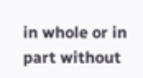in whole or in part without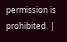permission is prohibited. |